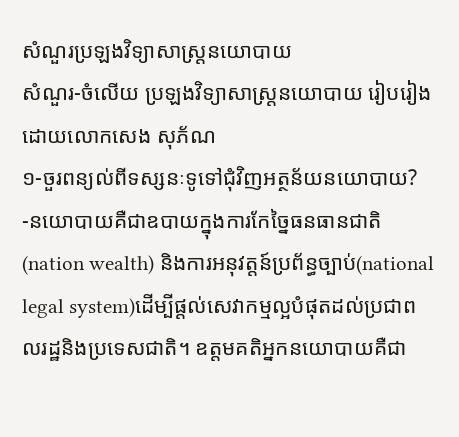សំណួរប្រឡងវិទ្យាសាស្រ្តនយោបាយ
សំណួរ-ចំលើយ ប្រឡងវិទ្យាសាស្រ្តនយោបាយ រៀបរៀងដោយលោកសេង សុភ័ណ
១-ចួរពន្យល់ពីទស្សនៈទូទៅជុំវិញអត្ថន័យនយោបាយ?
-នយោបាយគឺជាឧបាយក្នុងការកែច្នៃធនធានជាតិ(nation wealth) និងការអនុវត្តន៍ប្រព័ន្ធច្បាប់(national legal system)ដើម្បីផ្តល់សេវាកម្មល្អបំផុតដល់ប្រជាពលរដ្ឋនិងប្រទេសជាតិ។ ឧត្តមគតិអ្នកនយោបាយគឺជា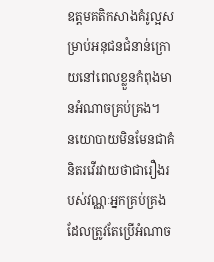ឧត្តមគតិកសាងគំរូល្អសម្រាប់អនុជនជំនាន់ក្រោយនៅពេលខ្លួនកំពុងមានអំណាចគ្រប់គ្រង។
នយោបាយមិនមែនជាគំនិតរវើរវាយថាជារឿងរបស់វណ្ណៈអ្នកគ្រប់គ្រងដែលត្រូវតែប្រើអំណាច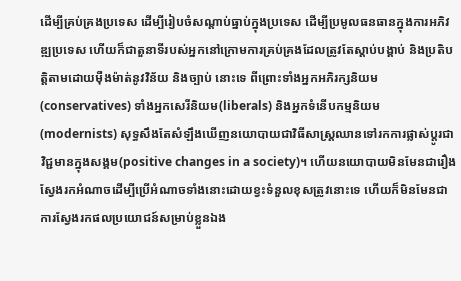ដើម្បីគ្រប់គ្រងប្រទេស ដើម្បីរៀបចំសណ្តាប់ធ្នាប់ក្នុងប្រទេស ដើម្បីប្រមូលធនធានក្នុងការអភិវឌ្ឍប្រទេស ហើយក៏ជាតួនាទីរបស់អ្នកនៅក្រោមការគ្រប់គ្រងដែលត្រូវតែស្តាប់បង្គាប់ និងប្រតិបត្តិតាមដោយម៉ឺងម៉ាត់នូវវិន័យ និងច្បាប់ នោះទេ ពីព្រោះទាំងអ្នកអភិរក្សនិយម(conservatives) ទាំងអ្នកសេរីនិយម(liberals) និងអ្នកទំនើបកម្មនិយម(modernists) សុទ្ធសឹងតែសំឡឹងឃើញនយោបាយជាវិធីសាស្ត្រឈានទៅរកការផ្លាស់ប្តូរជាវិជ្ជមានក្នុងសង្គម(positive changes in a society)។ ហើយនយោបាយមិនមែនជារឿងស្វែងរកអំណាចដើម្បីប្រើអំណាចទាំងនោះដោយខ្វះទំនួលខុសត្រូវនោះទេ ហើយក៏មិនមែនជាការស្វែងរកផលប្រយោជន៍សម្រាប់ខ្លួនឯង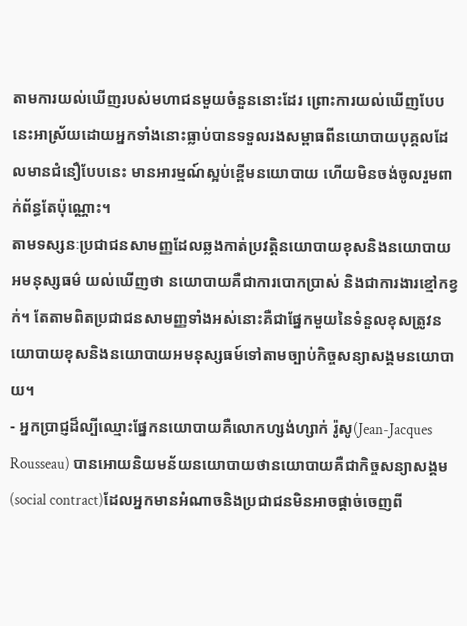តាមការយល់ឃើញរបស់មហាជនមួយចំនួននោះដែរ ព្រោះការយល់ឃើញបែបនេះអាស្រ័យដោយអ្នកទាំងនោះធ្លាប់បានទទួលរងសម្ពាធពីនយោបាយបុគ្គលដែលមានជំនឿបែបនេះ មានអារម្មណ៍ស្អប់ខ្ពើមនយោបាយ ហើយមិនចង់ចូលរួមពាក់ព័ន្ធតែប៉ុណ្ណោះ។
តាមទស្សនៈប្រជាជនសាមញ្ញដែលឆ្លងកាត់ប្រវត្តិនយោបាយខុសនិងនយោបាយអមនុស្សធម៌ យល់ឃើញថា នយោបាយគឺជាការបោកប្រាស់ និងជាការងារខ្មៅកខ្វក់។ តែតាមពិតប្រជាជនសាមញ្ញទាំងអស់នោះគឺជាផ្នែកមួយនៃទំនួលខុសត្រូវនយោបាយខុសនិងនយោបាយអមនុស្សធម៍ទៅតាមច្បាប់កិច្ចសន្យាសង្គមនយោបាយ។
- អ្នកប្រាជ្ញដ៏ល្បីឈ្មោះផ្នែកនយោបាយគឺលោកហ្សង់ហ្សាក់ រ៉ូសូ(Jean-Jacques Rousseau) បានអោយនិយមន័យនយោបាយថានយោបាយគឺជាកិច្ចសន្យាសង្គម(social contract)ដែលអ្នកមានអំណាចនិងប្រជាជនមិនអាចផ្តាច់ចេញពី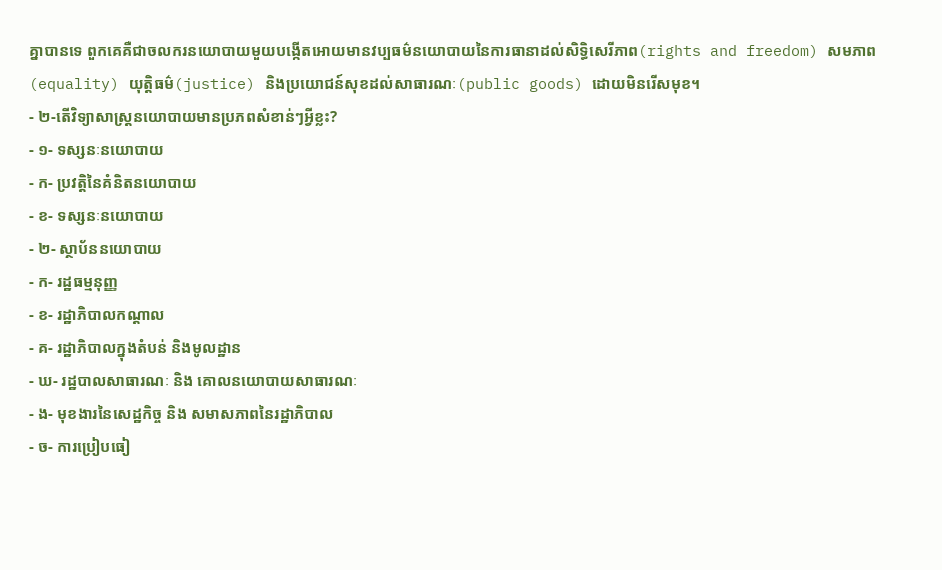គ្នាបានទេ ពួកគេគឺជាចលករនយោបាយមួយបង្កើតអោយមានវប្បធម៌នយោបាយនៃការធានាដល់សិទ្ធិសេរីភាព(rights and freedom) សមភាព(equality) យុត្តិធម៌(justice) និងប្រយោជន៍សុខដល់សាធារណៈ(public goods) ដោយមិនរើសមុខ។
- ២-តើវិទ្យាសាស្រ្តនយោបាយមានប្រភពសំខាន់ៗអ្វីខ្លះ?
- ១- ទស្សនៈនយោបាយ
- ក- ប្រវត្តិនៃគំនិតនយោបាយ
- ខ- ទស្សនៈនយោបាយ
- ២- ស្ថាប័ននយោបាយ
- ក- រដ្ឋធម្មនុញ្ញ
- ខ- រដ្ឋាភិបាលកណ្តាល
- គ- រដ្ឋាភិបាលក្នុងតំបន់ និងមូលដ្ឋាន
- ឃ- រដ្ឋបាលសាធារណៈ និង គោលនយោបាយសាធារណៈ
- ង- មុខងារនៃសេដ្ឋកិច្ច និង សមាសភាពនៃរដ្ឋាភិបាល
- ច- ការប្រៀបធៀ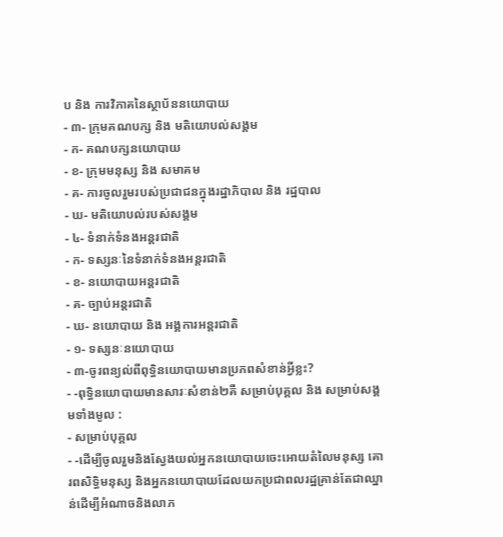ប និង ការវិភាគនៃស្ថាប័ននយោបាយ
- ៣- ក្រុមគណបក្ស និង មតិយោបល់សង្គម
- ក- គណបក្សនយោបាយ
- ខ- ក្រុមមនុស្ស និង សមាគម
- គ- ការចូលរួមរបស់ប្រជាជនក្នុងរដ្ឋាភិបាល និង រដ្ឋបាល
- ឃ- មតិយោបល់របស់សង្គម
- ៤- ទំនាក់ទំនងអន្តរជាតិ
- ក- ទស្សនៈនៃទំនាក់ទំនងអន្តរជាតិ
- ខ- នយោបាយអន្តរជាតិ
- គ- ច្បាប់អន្តរជាតិ
- ឃ- នយោបាយ និង អង្គការអន្តរជាតិ
- ១- ទស្សនៈនយោបាយ
- ៣-ចូរពន្យល់ពីពុទ្ធិនយោបាយមានប្រភពសំខាន់អ្វីខ្លះ?
- -ពុទ្ធិនយោបាយមានសារៈសំខាន់២គឺ សម្រាប់បុគ្គល និង សម្រាប់សង្គមទាំងមូល :
- សម្រាប់បុគ្គល
- -ដើម្បីចូលរួមនិងស្វែងយល់អ្នកនយោបាយចេះអោយតំលៃមនុស្ស គោរពសិទ្ធិមនុស្ស និងអ្នកនយោបាយដែលយកប្រជាពលរដ្ឋគ្រាន់តែជាឈ្នាន់ដើម្បីអំណាចនិងលាភ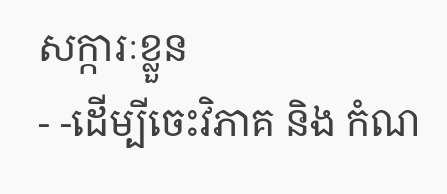សក្ការៈខ្លួន
- -ដើម្បីចេះវិភាគ និង កំណ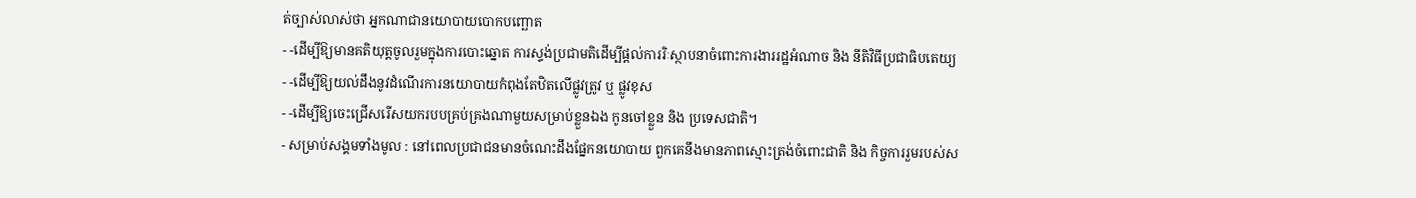ត់ច្បាស់លាស់ថា អ្នកណាជានយោបាយបោកបញ្ឆោត
- -ដើម្បីឱ្យមានគតិយុត្តចូលរួមក្នុងការបោះឆ្នោត ការស្ទង់ប្រជាមតិដើម្បីផ្តល់ការរិៈស្ថាបនាចំពោះការងាររដ្ឋអំណាច និង នីតិវិធីប្រជាធិបតេយ្យ
- -ដើម្បីឱ្យយល់ដឹងនូវដំណើរការនយោបាយកំពុងតែឋិតលើផ្លូវត្រូវ ឬ ផ្លូវខុស
- -ដើម្បីឱ្យចេះជ្រើសរើសយករបបគ្រប់គ្រងណាមួយសម្រាប់ខ្លួនឯង កូនចៅខ្លួន និង ប្រទេសជាតិ។
- សម្រាប់សង្គមទាំងមូល : នៅពេលប្រជាជនមានចំណេះដឹងផ្នែកនយោបាយ ពួកគេនឹងមានភាពស្មោះត្រង់ចំពោះជាតិ និង កិច្ចការរួមរបស់ស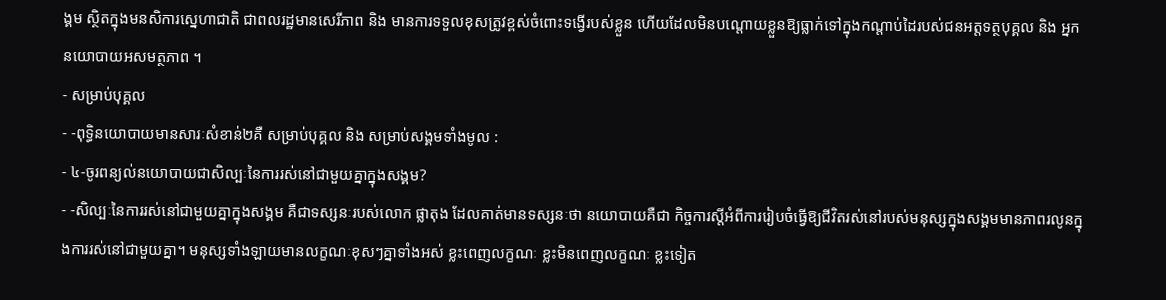ង្គម ស្ថិតក្នុងមនសិការស្នេហាជាតិ ជាពលរដ្ឋមានសេរីភាព និង មានការទទួលខុសត្រូវខ្ពស់ចំពោះទង្វើរបស់ខ្លួន ហើយដែលមិនបណ្តោយខ្លួនឱ្យធ្លាក់ទៅក្នុងកណ្តាប់ដៃរបស់ជនអត្តទត្ថបុគ្គល និង អ្នកនយោបាយអសមត្ថភាព ។
- សម្រាប់បុគ្គល
- -ពុទ្ធិនយោបាយមានសារៈសំខាន់២គឺ សម្រាប់បុគ្គល និង សម្រាប់សង្គមទាំងមូល :
- ៤-ចូរពន្យល់នយោបាយជាសិល្បៈនៃការរស់នៅជាមួយគ្នាក្នុងសង្គម?
- -សិល្បៈនៃការរស់នៅជាមួយគ្នាក្នុងសង្គម គឺជាទស្សនៈរបស់លោក ផ្លាតុង ដែលគាត់មានទស្សនៈថា នយោបាយគឺជា កិច្ចការស្តីអំពីការរៀបចំធ្វើឱ្យជីវិតរស់នៅរបស់មនុស្សក្នុងសង្គមមានភាពរលូនក្នុងការរស់នៅជាមួយគ្នា។ មនុស្សទាំងឡាយមានលក្ខណៈខុសៗគ្នាទាំងអស់ ខ្លះពេញលក្ខណៈ ខ្លះមិនពេញលក្ខណៈ ខ្លះទៀត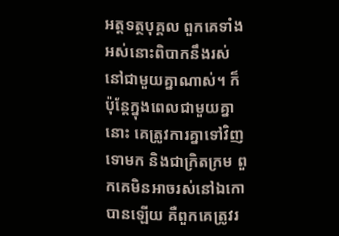អត្តទត្ថបុគ្គល ពួកគេទាំងអស់នោះពិបាកនឹងរស់នៅជាមួយគ្នាណាស់។ ក៏ប៉ុន្តែក្នុងពេលជាមួយគ្នានោះ គេត្រូវការគ្នាទៅវិញទោមក និងជាក្រិតក្រម ពួកគេមិនអាចរស់នៅឯកោបានឡើយ គឺពួកគេត្រូវរ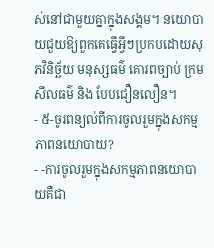ស់នៅជាមួយគ្នាក្នុងសង្គម។ នយោបាយជួយឱ្យពួកគេធ្វើអ្វីៗប្រកបដោយសុភវិនិច្ឆ័យ មនុស្សធម៌ គោរពច្បាប់ ក្រមសីលធម៌ និង បែបជឿនលឿន។
- ៥-ចូរពន្យល់ពីការចូលរួមក្នុងសកម្មភាពនយោបាយ?
- -ការចូលរួមក្នុងសកម្មភាពនយោបាយគឺជា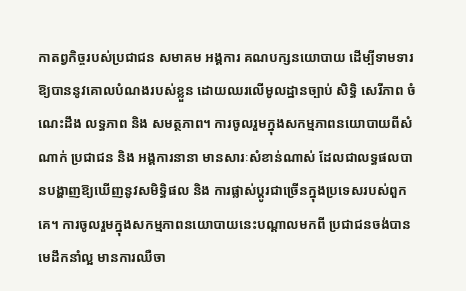កាតព្វកិច្ចរបស់ប្រជាជន សមាគម អង្គការ គណបក្សនយោបាយ ដើម្បីទាមទារឱ្យបាននូវគោលបំណងរបស់ខ្លួន ដោយឈរលើមូលដ្ឋានច្បាប់ សិទ្ធិ សេរីភាព ចំណេះដឹង លទ្ធភាព និង សមត្ថភាព។ ការចូលរួមក្នុងសកម្មភាពនយោបាយពីសំណាក់ ប្រជាជន និង អង្គការនានា មានសារៈសំខាន់ណាស់ ដែលជាលទ្ធផលបានបង្ហាញឱ្យឃើញនូវសមិទ្ធិផល និង ការផ្លាស់ប្តូរជាច្រើនក្នុងប្រទេសរបស់ពួកគេ។ ការចូលរួមក្នុងសកម្មភាពនយោបាយនេះបណ្តាលមកពី ប្រជាជនចង់បានមេដឹកនាំល្អ មានការឈឺចា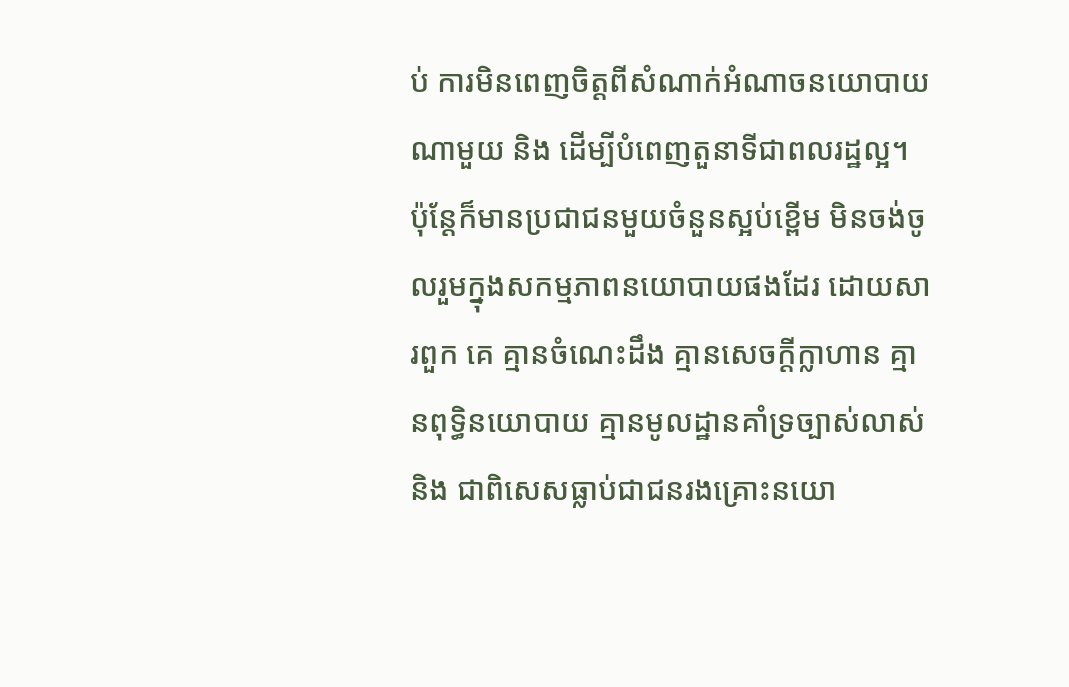ប់ ការមិនពេញចិត្តពីសំណាក់អំណាចនយោបាយណាមួយ និង ដើម្បីបំពេញតួនាទីជាពលរដ្ឋល្អ។ ប៉ុន្តែក៏មានប្រជាជនមួយចំនួនស្អប់ខ្ពើម មិនចង់ចូលរួមក្នុងសកម្មភាពនយោបាយផងដែរ ដោយសារពួក គេ គ្មានចំណេះដឹង គ្មានសេចក្តីក្លាហាន គ្មានពុទ្ធិនយោបាយ គ្មានមូលដ្ឋានគាំទ្រច្បាស់លាស់ និង ជាពិសេសធ្លាប់ជាជនរងគ្រោះនយោ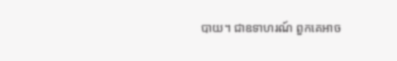បាយ។ ជាឧទាហរណ៍ ពួកគេអាច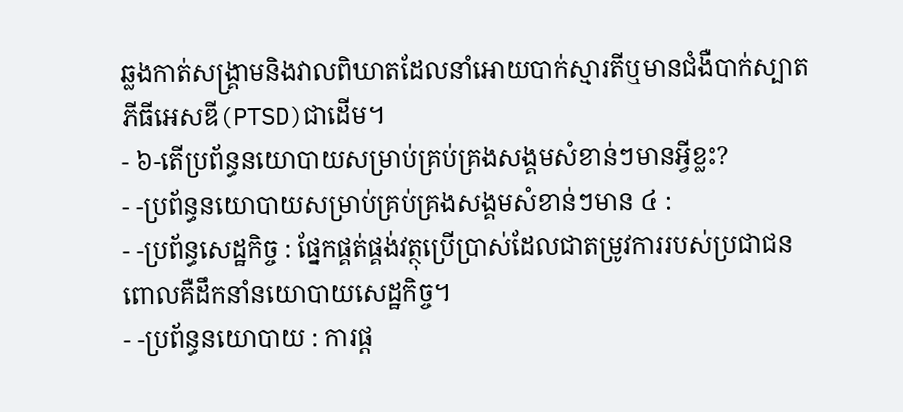ឆ្លងកាត់សង្គ្រាមនិងវាលពិឃាតដែលនាំអោយបាក់ស្មារតីឬមានជំងឺបាក់ស្បាតភីធីអេសឌី(PTSD)ជាដើម។
- ៦-តើប្រព័ន្ធនយោបាយសម្រាប់គ្រប់គ្រងសង្គមសំខាន់ៗមានអ្វីខ្លះ?
- -ប្រព័ន្ធនយោបាយសម្រាប់គ្រប់គ្រងសង្គមសំខាន់ៗមាន ៤ :
- -ប្រព័ន្ធសេដ្ឋកិច្ច : ផ្នែកផ្គត់ផ្គង់វត្ថុប្រើប្រាស់ដែលជាតម្រូវការរបស់ប្រជាជន ពោលគឺដឹកនាំនយោបាយសេដ្ឋកិច្ច។
- -ប្រព័ន្ធនយោបាយ : ការផ្ត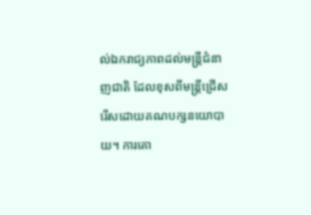ល់ឯករាជ្យភាពដល់មន្ត្រីជំនាញជាតិ ដែលខុសពីមន្ត្រីជ្រើសរើសដោយគណបក្សនយោបាយ។ ការគោ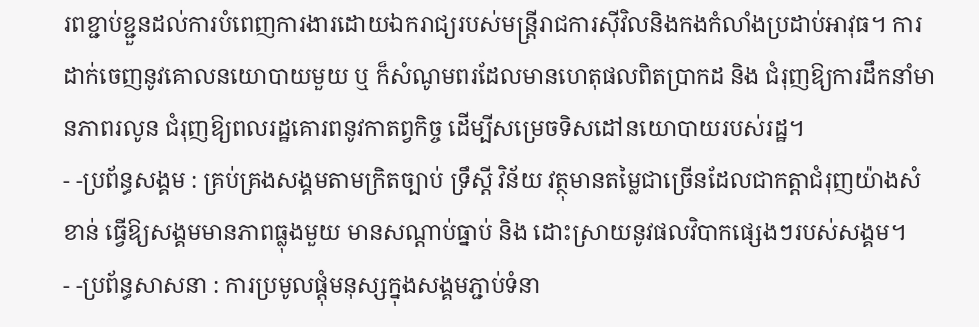រពខ្ជាប់ខ្ជួនដល់ការបំពេញការងារដោយឯករាជ្យរបស់មន្ត្រីរាជការស៊ីវិលនិងកងកំលាំងប្រដាប់អាវុធ។ ការដាក់ចេញនូវគោលនយោបាយមួយ ឬ ក៏សំណូមពរដែលមានហេតុផលពិតប្រាកដ និង ជំរុញឱ្យការដឹកនាំមានភាពរលូន ជំរុញឱ្យពលរដ្ឋគោរពនូវកាតព្វកិច្ច ដើម្បីសម្រេចទិសដៅនយោបាយរបស់រដ្ឋ។
- -ប្រព័ន្ធសង្គម : គ្រប់គ្រងសង្គមតាមក្រិតច្បាប់ ទ្រឹស្តី វិន័យ វត្ថុមានតម្លៃជាច្រើនដែលជាកត្តាជំរុញយ៉ាងសំខាន់ ធ្វើឱ្យសង្គមមានភាពធ្លុងមួយ មានសណ្តាប់ធ្នាប់ និង ដោះស្រាយនូវផលវិបាកផ្សេងៗរបស់សង្គម។
- -ប្រព័ន្ធសាសនា : ការប្រមូលផ្តុំមនុស្សក្នុងសង្គមភ្ជាប់ទំនា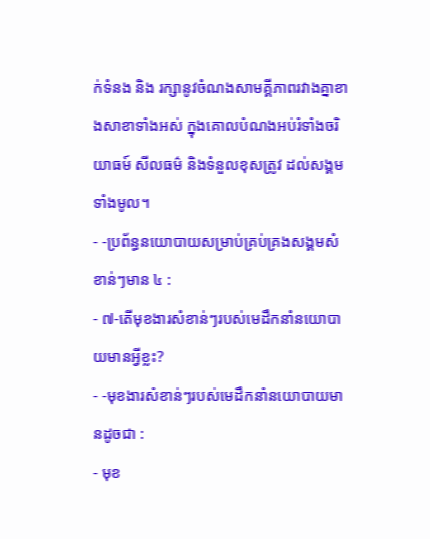ក់ទំនង និង រក្សានូវចំណងសាមគ្គីភាពរវាងគ្នាខាងសាខាទាំងអស់ ក្នុងគោលបំណងអប់រំទាំងចរិយាធម៍ សីលធម៌ និងទំនួលខុសត្រូវ ដល់សង្គមទាំងមូល។
- -ប្រព័ន្ធនយោបាយសម្រាប់គ្រប់គ្រងសង្គមសំខាន់ៗមាន ៤ :
- ៧-តើមុខងារសំខាន់ៗរបស់មេដឹកនាំនយោបាយមានអ្វីខ្លះ?
- -មុខងារសំខាន់ៗរបស់មេដឹកនាំនយោបាយមានដូចជា :
- មុខ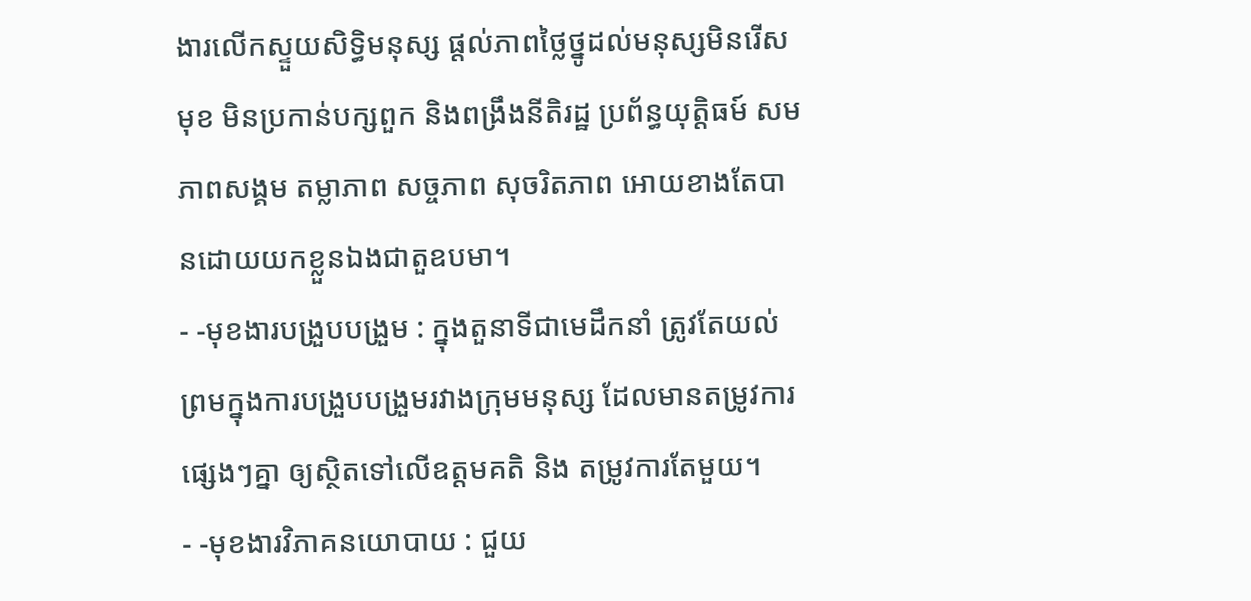ងារលើកស្ទួយសិទ្ធិមនុស្ស ផ្តល់ភាពថ្លៃថ្នូដល់មនុស្សមិនរើសមុខ មិនប្រកាន់បក្សពួក និងពង្រឹងនីតិរដ្ឋ ប្រព័ន្ធយុត្តិធម៍ សមភាពសង្គម តម្លាភាព សច្ចភាព សុចរិតភាព អោយខាងតែបានដោយយកខ្លួនឯងជាតួឧបមា។
- -មុខងារបង្រួបបង្រួម : ក្នុងតួនាទីជាមេដឹកនាំ ត្រូវតែយល់ព្រមក្នុងការបង្រួបបង្រួមរវាងក្រុមមនុស្ស ដែលមានតម្រូវការផ្សេងៗគ្នា ឲ្យស្ថិតទៅលើឧត្ដមគតិ និង តម្រូវការតែមួយ។
- -មុខងារវិភាគនយោបាយ : ជួយ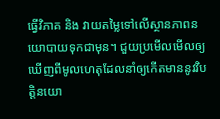ធ្វើវិភាគ និង វាយតម្លៃទៅលើស្ថានភាពនយោបាយទុកជាមុន។ ជួយប្រមើលមើលឲ្យឃើញពីមូលហេតុដែលនាំឲ្យកើតមាននូវវិបត្តិនយោ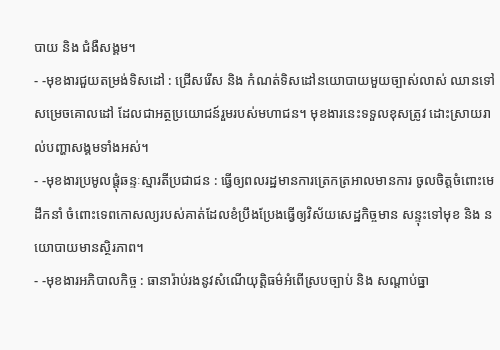បាយ និង ជំងឺសង្គម។
- -មុខងារជួយតម្រង់ទិសដៅ : ជ្រើសរើស និង កំណត់ទិសដៅនយោបាយមួយច្បាស់លាស់ ឈានទៅសម្រេចគោលដៅ ដែលជាអត្ថប្រយោជន៍រួមរបស់មហាជន។ មុខងារនេះទទួលខុសត្រូវ ដោះស្រាយរាល់បញ្ហាសង្គមទាំងអស់។
- -មុខងារប្រមូលផ្តុំឆន្ទៈស្មារតីប្រជាជន : ធ្វើឲ្យពលរដ្ឋមានការត្រេកត្រអាលមានការ ចូលចិត្តចំពោះមេដឹកនាំ ចំពោះទេពកោសល្យរបស់គាត់ដែលខំប្រឹងប្រែងធ្វើឲ្យវិស័យសេដ្ឋកិច្ចមាន សន្ទុះទៅមុខ និង នយោបាយមានស្ថិរភាព។
- -មុខងារអភិបាលកិច្ច : ធានារ៉ាប់រងនូវសំណើយុត្តិធម៌អំពើស្របច្បាប់ និង សណ្ដាប់ធ្នា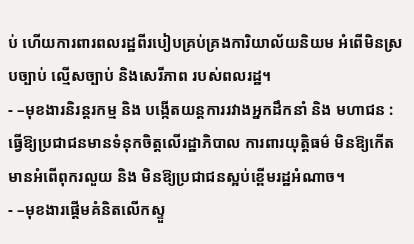ប់ ហើយការពារពលរដ្ឋពីរបៀបគ្រប់គ្រងការិយាល័យនិយម អំពើមិនស្របច្បាប់ ល្មើសច្បាប់ និងសេរីភាព របស់ពលរដ្ឋ។
- –មុខងារនិរន្តរកម្ម និង បង្កើតយន្តការរវាងអ្នកដឹកនាំ និង មហាជន : ធ្វើឱ្យប្រជាជនមានទំនុកចិត្តលើរដ្ឋាភិបាល ការពារយុត្តិធម៌ មិនឱ្យកើតមានអំពើពុករលួយ និង មិនឱ្យប្រជាជនស្អប់ខ្ពើមរដ្ឋអំណាច។
- –មុខងារផ្តើមគំនិតលើកស្ទួ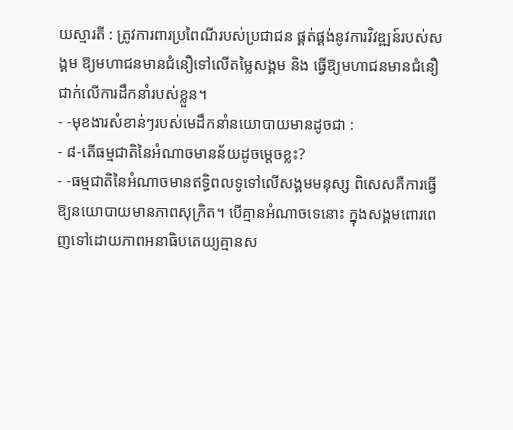យស្មារតី : ត្រូវការពារប្រពៃណីរបស់ប្រជាជន ផ្គត់ផ្គង់នូវការវិវឌ្ឍន៍របស់សង្គម ឱ្យមហាជនមានជំនឿទៅលើតម្លៃសង្គម និង ធ្វើឱ្យមហាជនមានជំនឿជាក់លើការដឹកនាំរបស់ខ្លួន។
- -មុខងារសំខាន់ៗរបស់មេដឹកនាំនយោបាយមានដូចជា :
- ៨-តើធម្មជាតិនៃអំណាចមានន័យដូចម្តេចខ្លះ?
- -ធម្មជាតិនៃអំណាចមានឥទ្ធិពលទូទៅលើសង្គមមនុស្ស ពិសេសគឺការធ្វើឱ្យនយោបាយមានភាពសុក្រិត។ បើគ្មានអំណាចទេនោះ ក្នុងសង្គមពោរពេញទៅដោយភាពអនាធិបតេយ្យគ្មានស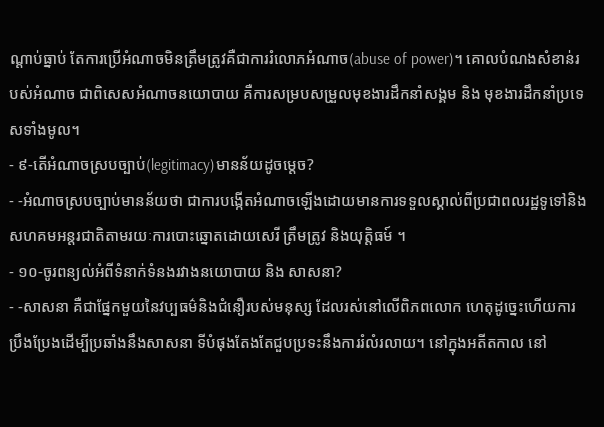ណ្តាប់ធ្នាប់ តែការប្រើអំណាចមិនត្រឹមត្រូវគឺជាការរំលោភអំណាច(abuse of power)។ គោលបំណងសំខាន់របស់អំណាច ជាពិសេសអំណាចនយោបាយ គឺការសម្របសម្រួលមុខងារដឹកនាំសង្គម និង មុខងារដឹកនាំប្រទេសទាំងមូល។
- ៩-តើអំណាចស្របច្បាប់(legitimacy)មានន័យដូចម្តេច?
- -អំណាចស្របច្បាប់មានន័យថា ជាការបង្កើតអំណាចឡើងដោយមានការទទួលស្គាល់ពីប្រជាពលរដ្ឋទូទៅនិងសហគមអន្តរជាតិតាមរយៈការបោះឆ្នោតដោយសេរី ត្រឹមត្រូវ និងយុត្តិធម៍ ។
- ១០-ចូរពន្យល់អំពីទំនាក់ទំនងរវាងនយោបាយ និង សាសនា?
- -សាសនា គឺជាផ្នែកមួយនៃវប្បធម៌និងជំនឿរបស់មនុស្ស ដែលរស់នៅលើពិភពលោក ហេតុដូច្នេះហើយការប្រឹងប្រែងដើម្បីប្រឆាំងនឹងសាសនា ទីបំផុងតែងតែជួបប្រទះនឹងការរំលំរលាយ។ នៅក្នុងអតីតកាល នៅ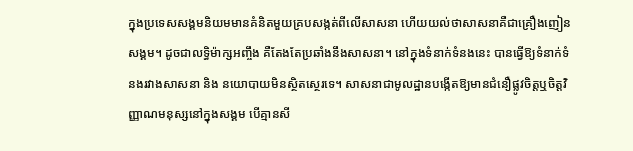ក្នុងប្រទេសសង្គមនិយមមានគំនិតមួយគ្របសង្កត់ពីលើសាសនា ហើយយល់ថាសាសនាគឺជាគ្រឿងញៀនសង្គម។ ដូចជាលទ្ធិម៉ាក្សអញ្ចឹង គឺតែងតែប្រឆាំងនឹងសាសនា។ នៅក្នុងទំនាក់ទំនងនេះ បានធ្វើឱ្យទំនាក់ទំនងរវាងសាសនា និង នយោបាយមិនស្ថិតស្ថេរទេ។ សាសនាជាមូលដ្ឋានបង្កើតឱ្យមានជំនឿផ្លូវចិត្តឬចិត្តវិញ្ញាណមនុស្សនៅក្នុងសង្គម បើគ្មានសី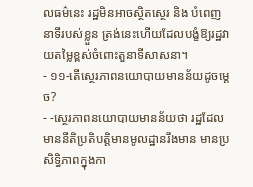លធម៌នេះ រដ្ឋមិនអាចស្ថិតស្ថេរ និង បំពេញនាទីរបស់ខ្លួន ត្រង់នេះហើយដែលបង្ខំឱ្យរដ្ឋវាយតម្លៃខ្ពស់ចំពោះតួនាទីសាសនា។
- ១១-តើស្ថេរភាពនយោបាយមានន័យដូចម្តេច?
- -ស្ថេរភាពនយោបាយមានន័យថា រដ្ឋដែលមាននីតិប្រតិបត្តិមានមូលដ្ឋានរឹងមាន មានប្រសិទ្ធិភាពក្នុងកា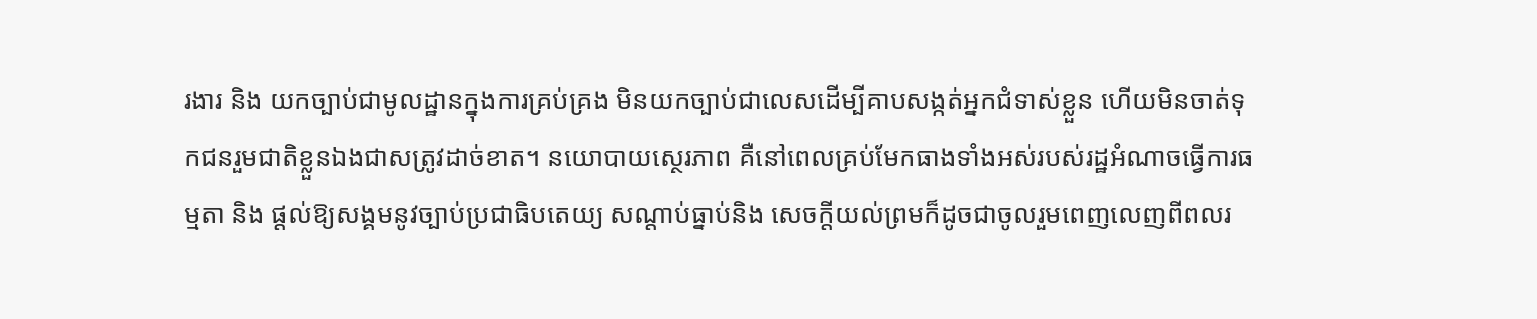រងារ និង យកច្បាប់ជាមូលដ្ឋានក្នុងការគ្រប់គ្រង មិនយកច្បាប់ជាលេសដើម្បីគាបសង្កត់អ្នកជំទាស់ខ្លួន ហើយមិនចាត់ទុកជនរួមជាតិខ្លួនឯងជាសត្រូវដាច់ខាត។ នយោបាយស្ថេរភាព គឺនៅពេលគ្រប់មែកធាងទាំងអស់របស់រដ្ឋអំណាចធ្វើការធម្មតា និង ផ្តល់ឱ្យសង្គមនូវច្បាប់ប្រជាធិបតេយ្យ សណ្តាប់ធ្នាប់និង សេចក្តីយល់ព្រមក៏ដូចជាចូលរួមពេញលេញពីពលរ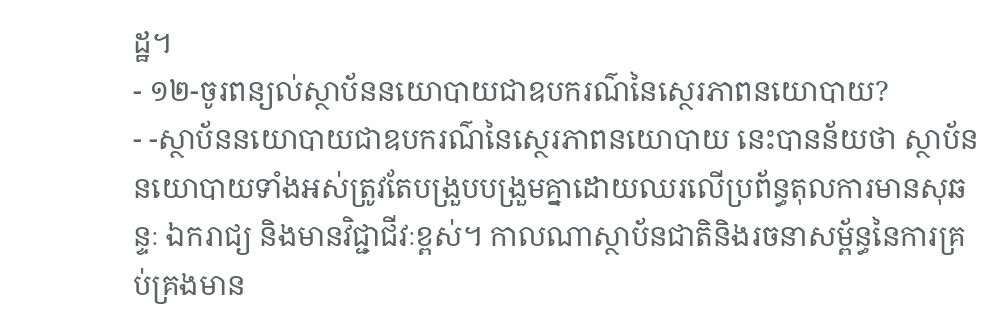ដ្ឋ។
- ១២-ចូរពន្យល់ស្ថាប័ននយោបាយជាឧបករណ៌នៃស្ថេរភាពនយោបាយ?
- -ស្ថាប័ននយោបាយជាឧបករណ៌នៃស្ថេរភាពនយោបាយ នេះបានន័យថា ស្ថាប័ននយោបាយទាំងអស់ត្រូវតែបង្រួបបង្រួមគ្នាដោយឈរលើប្រព័ន្ធតុលការមានសុឆន្ទៈ ឯករាជ្យ និងមានវិជ្ជាជីវៈខ្ពស់។ កាលណាស្ថាប័នជាតិនិងរចនាសម្ព័ន្ធនៃការគ្រប់គ្រងមាន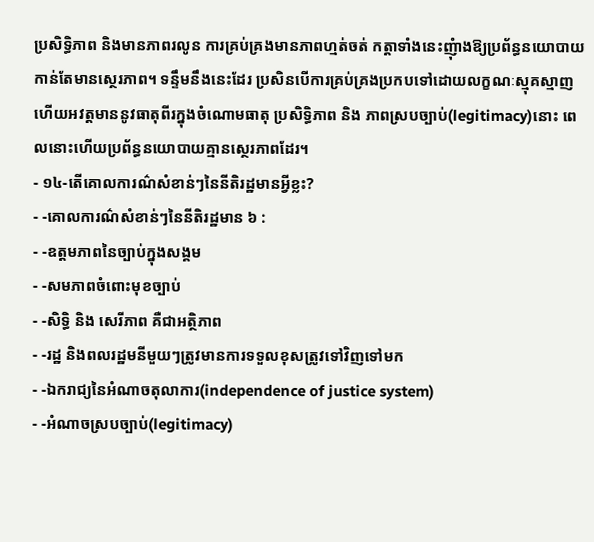ប្រសិទ្ធិភាព និងមានភាពរលូន ការគ្រប់គ្រងមានភាពហ្មត់ចត់ កត្តាទាំងនេះញុំាងឱ្យប្រព័ន្ធនយោបាយកាន់តែមានស្ថេរភាព។ ទន្ទឹមនឹងនេះដែរ ប្រសិនបើការគ្រប់គ្រងប្រកបទៅដោយលក្ខណៈស្មុគស្មាញ ហើយអវត្តមាននូវធាតុពីរក្នុងចំណោមធាតុ ប្រសិទ្ធិភាព និង ភាពស្របច្បាប់(legitimacy)នោះ ពេលនោះហើយប្រព័ន្ធនយោបាយគ្មានស្ថេរភាពដែរ។
- ១៤-តើគោលការណ៌សំខាន់ៗនៃនីតិរដ្ឋមានអ្វីខ្លះ?
- -គោលការណ៌សំខាន់ៗនៃនីតិរដ្ឋមាន ៦ :
- -ឧត្តមភាពនៃច្បាប់ក្នុងសង្គម
- -សមភាពចំពោះមុខច្បាប់
- -សិទ្ធិ និង សេរីភាព គឺជាអត្ថិភាព
- -រដ្ឋ និងពលរដ្ឋមនីមួយៗត្រូវមានការទទួលខុសត្រូវទៅវិញទៅមក
- -ឯករាជ្យនៃអំណាចតុលាការ(independence of justice system)
- -អំណាចស្របច្បាប់(legitimacy)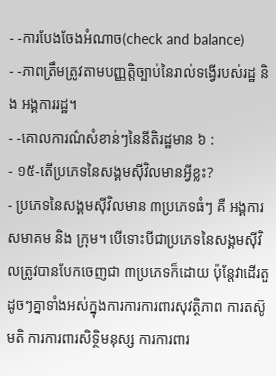- -ការបែងចែងអំណាច(check and balance)
- -ភាពត្រឹមត្រូវតាមបញ្ញត្តិច្បាប់នៃរាល់ទង្វើរបស់រដ្ឋ និង អង្គការរដ្ឋ។
- -គោលការណ៌សំខាន់ៗនៃនីតិរដ្ឋមាន ៦ :
- ១៥-តើប្រភេទនៃសង្គមស៊ីវិលមានអ្វីខ្លះ?
- ប្រភេទនៃសង្គមស៊ីវិលមាន ៣ប្រភេទធំៗ គឺ អង្គការ សមាគម និង ក្រុម។ បើទោះបីជាប្រភេទនៃសង្គមស៊ីវិលត្រូវបានបែកចេញជា ៣ប្រភេទក៏ដោយ ប៉ុន្តែវាដើរតួដូចៗគ្នាទាំងអស់ក្នុងការការការពារសុវត្ថិភាព ការតស៊ូមតិ ការការពារសិទ្ថិមនុស្ស ការការពារ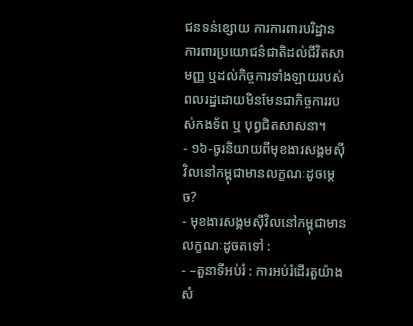ជនទន់ខ្សោយ ការការពារបរិដ្ឋាន ការពារប្រយោជន៌ជាតិដល់ជីវិតសាមញ្ញ ឬដល់កិច្ចការទាំងឡាយរបស់ពលរដ្ឋដោយមិនមែនជាកិច្ចការរបស់កងទ័ព ឬ បុព្វជិតសាសនា។
- ១៦-ចូរនិយាយពីមុខងារសង្គមស៊ីវិលនៅកម្ពុជាមានលក្ខណៈដូចម្តេច?
- មុខងារសង្គមស៊ីវិលនៅកម្ពុជាមានលក្ខណៈដូចតទៅ :
- –តួនាទីអប់រំ : ការអប់រំដើរតួយ៉ាងសំ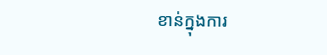ខាន់ក្នុងការ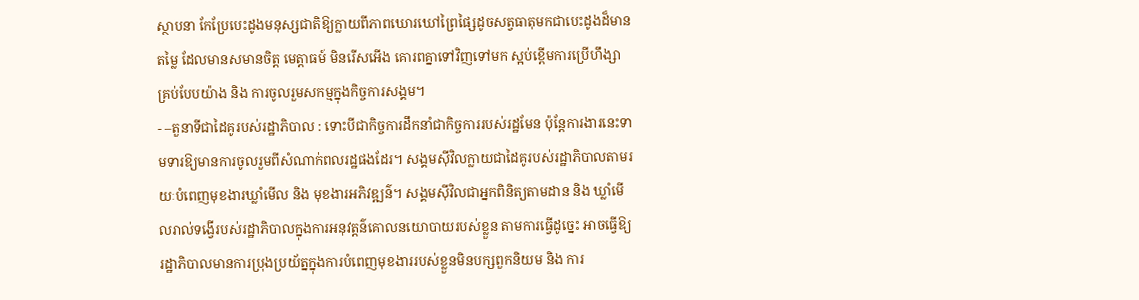ស្ថាបនា កែប្រែបេះដូងមនុស្សជាតិឱ្យក្លាយពីភាពឃោរឃៅព្រៃផ្សៃដូចសត្វធាតុមកជាបេះដូងដ៏មានតម្លៃ ដែលមានសមានចិត្ត មេត្តាធម៍ មិនរើសអើង គោរពគ្នាទៅវិញទៅមក ស្អប់ខ្ពើមការប្រើហឹង្សាគ្រប់បែបយ៉ាង និង ការចូលរួមសកម្មក្នុងកិច្ចការសង្គម។
- –តួនាទីជាដៃគូរបស់រដ្ឋាភិបាល : ទោះបីជាកិច្ចការដឹកនាំជាកិច្ចការរបស់រដ្ឋមែន ប៉ុន្តែការងារនេះទាមទារឱ្យមានការចូលរួមពីសំណាក់ពលរដ្ឋផងដែរ។ សង្គមស៊ីវិលក្លាយជាដៃគូរបស់រដ្ឋាភិបាលតាមរយៈបំពេញមុខងារឃ្លាំមើល និង មុខងារអភិវឌ្ឍន៌។ សង្គមស៊ីវិលជាអ្នកពិនិត្យតាមដាន និង ឃ្លាំមើលរាល់ទង្វើរបស់រដ្ឋាភិបាលក្នុងការអនុវត្តន៌គោលនយោបាយរបស់ខ្លួន តាមការធ្វើដូច្នេះ អាចធ្វើឱ្យរដ្ឋាភិបាលមានការប្រុងប្រយ័ត្នក្នុងការបំពេញមុខងាររបស់ខ្លួនមិនបក្សពួកនិយម និង ការ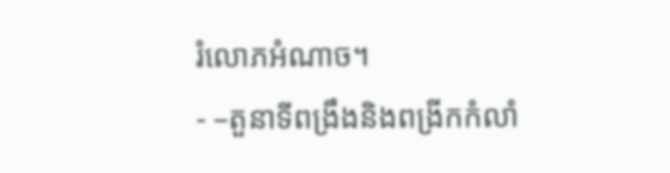រំលោភអំណាច។
- –តួនាទីពង្រឹងនិងពង្រីកកំលាំ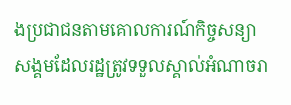ងប្រជាជនតាមគោលការណ៍កិច្ចសន្យាសង្គមដែលរដ្ឋត្រូវទទួលស្គាល់អំណាចរា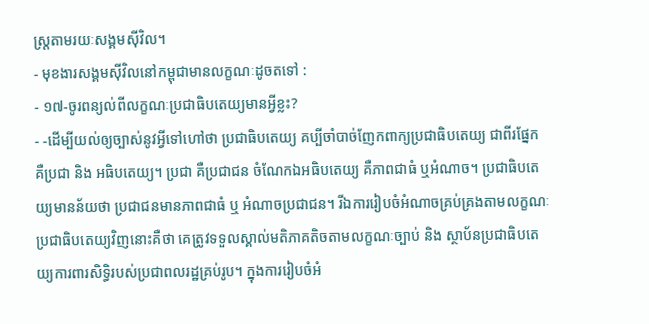ស្ត្រតាមរយៈសង្គមស៊ីវិល។
- មុខងារសង្គមស៊ីវិលនៅកម្ពុជាមានលក្ខណៈដូចតទៅ :
- ១៧-ចូរពន្យល់ពីលក្ខណៈប្រជាធិបតេយ្យមានអ្វីខ្លះ?
- -ដើម្បីយល់ឲ្យច្បាស់នូវអ្វីទៅហៅថា ប្រជាធិបតេយ្យ គប្បីចាំបាច់ញែកពាក្យប្រជាធិបតេយ្យ ជាពីរផ្នែក គឺប្រជា និង អធិបតេយ្យ។ ប្រជា គឺប្រជាជន ចំណែកឯអធិបតេយ្យ គឺភាពជាធំ ឬអំណាច។ ប្រជាធិបតេយ្យមានន័យថា ប្រជាជនមានភាពជាធំ ឬ អំណាចប្រជាជន។ រីឯការរៀបចំអំណាចគ្រប់គ្រងតាមលក្ខណៈប្រជាធិបតេយ្យវិញនោះគឺថា គេត្រូវទទួលស្គាល់មតិភាគតិចតាមលក្ខណៈច្បាប់ និង ស្ថាប័នប្រជាធិបតេយ្យការពារសិទ្ធិរបស់ប្រជាពលរដ្ឋគ្រប់រូប។ ក្នុងការរៀបចំអំ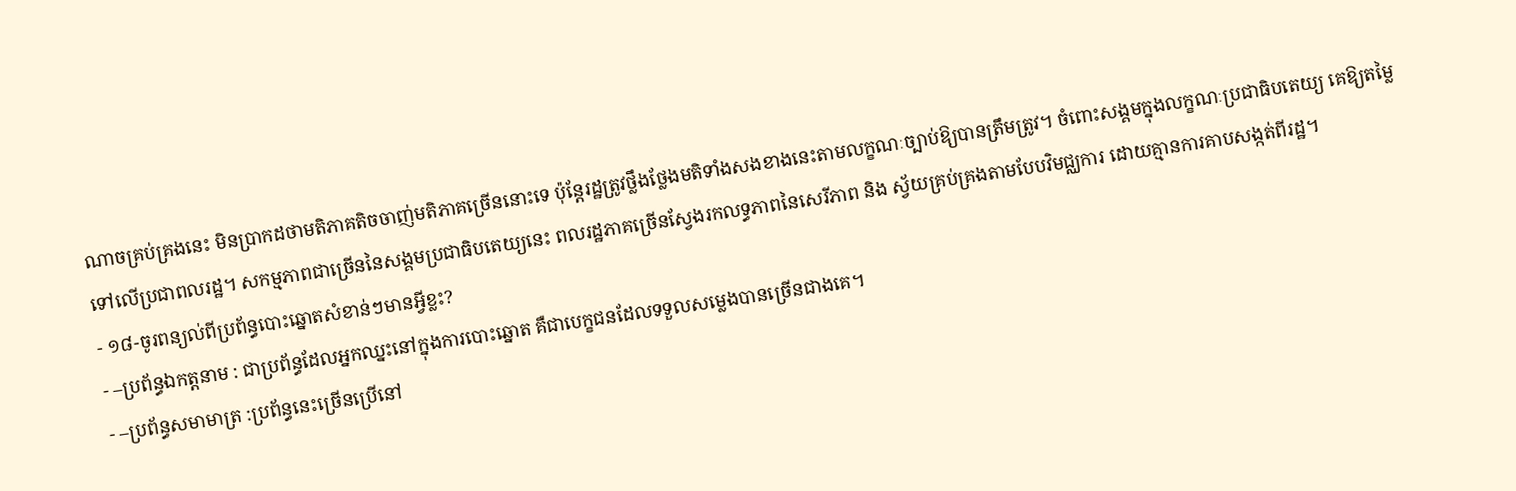ណាចគ្រប់គ្រងនេះ មិនប្រាកដថាមតិភាគតិចចាញ់មតិភាគច្រើននោះទេ ប៉ុន្តែរដ្ឋត្រូវថ្លឹងថ្លែងមតិទាំងសងខាងនេះតាមលក្ខណៈច្បាប់ឱ្យបានត្រឹមត្រូវ។ ចំពោះសង្គមក្នុងលក្ខណៈប្រជាធិបតេយ្យ គេឱ្យតម្លៃទៅលើប្រជាពលរដ្ឋ។ សកម្មភាពជាច្រើននៃសង្គមប្រជាធិបតេយ្យនេះ ពលរដ្ឋភាគច្រើនស្វែងរកលទ្ធភាពនៃសេរីភាព និង ស្វ័យគ្រប់គ្រងតាមបែបវិមជ្ឈការ ដោយគ្មានការគាបសង្កត់ពីរដ្ឋ។
- ១៨-ចូរពន្យល់ពីប្រព័ន្ធបោះឆ្នោតសំខាន់ៗមានអ្វីខ្លះ?
- –ប្រព័ន្ធឯកត្តនាម : ជាប្រព័ន្ធដែលអ្នកឈ្នះនៅក្នុងការបោះឆ្នោត គឺជាបេក្ខជនដែលទទួលសម្លេងបានច្រើនជាងគេ។
- –ប្រព័ន្ធសមាមាត្រ :ប្រព័ន្ធនេះច្រើនប្រើនៅ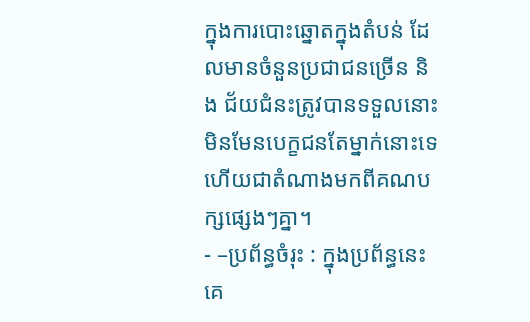ក្នុងការបោះឆ្នោតក្នុងតំបន់ ដែលមានចំនួនប្រជាជនច្រើន និង ជ័យជំនះត្រូវបានទទួលនោះ មិនមែនបេក្ខជនតែម្នាក់នោះទេ ហើយជាតំណាងមកពីគណបក្សផ្សេងៗគ្នា។
- –ប្រព័ន្ធចំរុះ : ក្នុងប្រព័ន្ធនេះគេ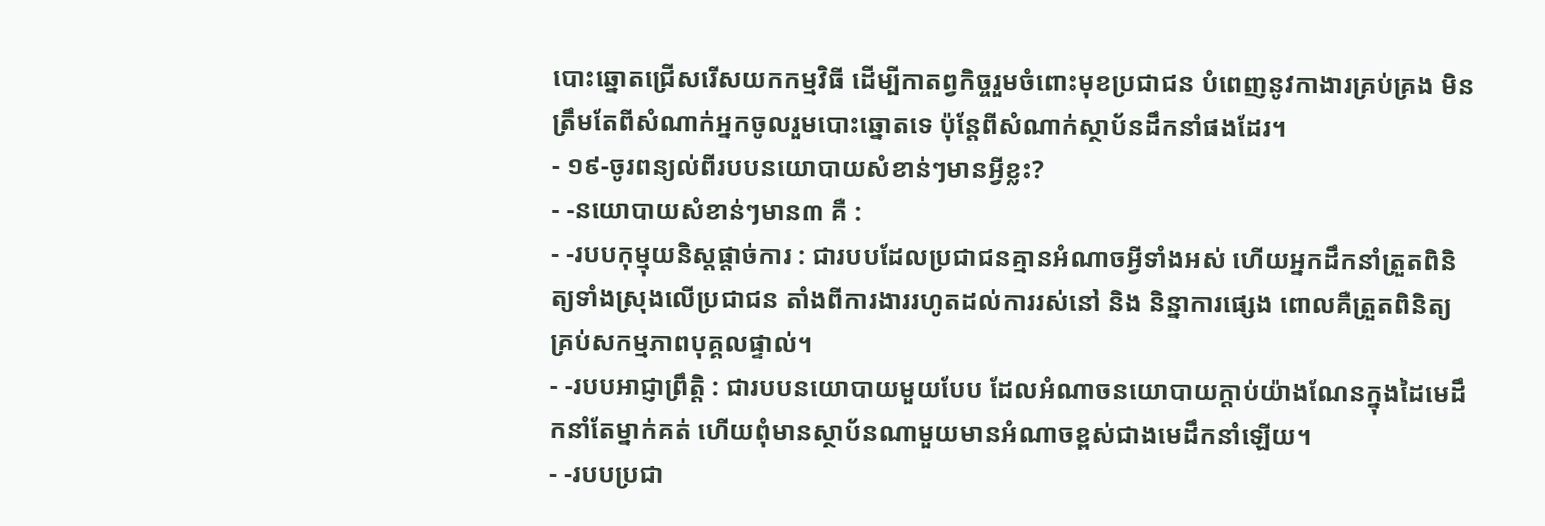បោះឆ្នោតជ្រើសរើសយកកម្មវិធី ដើម្បីកាតព្វកិច្ចរួមចំពោះមុខប្រជាជន បំពេញនូវកាងារគ្រប់គ្រង មិនត្រឹមតែពីសំណាក់អ្នកចូលរួមបោះឆ្នោតទេ ប៉ុន្តែពីសំណាក់ស្ថាប័នដឹកនាំផងដែរ។
- ១៩-ចូរពន្យល់ពីរបបនយោបាយសំខាន់ៗមានអ្វីខ្លះ?
- -នយោបាយសំខាន់ៗមាន៣ គឺ :
- -របបកុម្មុយនិស្តផ្តាច់ការ : ជារបបដែលប្រជាជនគ្មានអំណាចអ្វីទាំងអស់ ហើយអ្នកដឹកនាំត្រួតពិនិត្យទាំងស្រុងលើប្រជាជន តាំងពីការងាររហូតដល់ការរស់នៅ និង និន្នាការផ្សេង ពោលគឺត្រួតពិនិត្យគ្រប់សកម្មភាពបុគ្គលផ្ទាល់។
- -របបអាជ្ញាព្រឹត្តិ : ជារបបនយោបាយមួយបែប ដែលអំណាចនយោបាយក្តាប់យ៉ាងណែនក្នុងដៃមេដឹកនាំតែម្នាក់គត់ ហើយពុំមានស្ថាប័នណាមួយមានអំណាចខ្ពស់ជាងមេដឹកនាំឡើយ។
- -របបប្រជា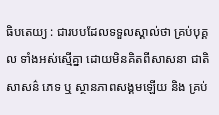ធិបតេយ្យ : ជារបបដែលទទួលស្គាល់ថា គ្រប់បុគ្គល ទាំងអស់ស្មើគ្នា ដោយមិនគិតពីសាសនា ជាតិសាសន៌ ភេទ ឬ ស្ថានភាពសង្គមឡើយ និង គ្រប់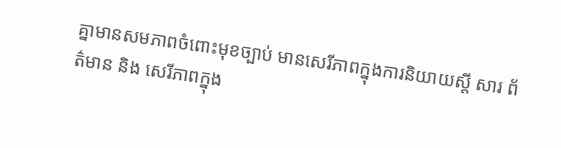គ្នាមានសមភាពចំពោះមុខច្បាប់ មានសេរីភាពក្នុងការនិយាយស្តី សារ ព័ត៌មាន និង សេរីភាពក្នុង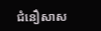ជំនឿសាស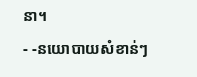នា។
- -នយោបាយសំខាន់ៗ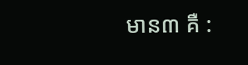មាន៣ គឺ :